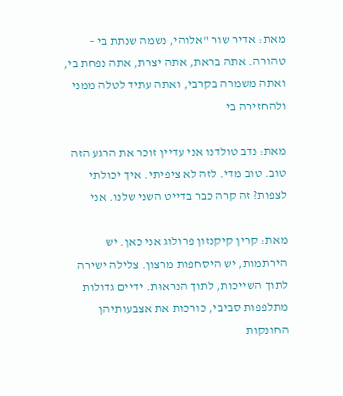מאת: אדיר שור "אלוהי, נשמה שנתת בי – טהורה. אתה בראת, אתה יצרת, אתה נפחת בי, ואתה משמרה בקרבי, ואתה עתיד לטלה ממני ולהחזירה בי

מאת: נדב טולדנו אני עדיין זוכר את הרגע הזה טוב. טוב מדי. לזה לא ציפיתי. איך יכולתי לצפות? זה קרה כבר בדייט השני שלנו. אני

מאת: קרין קיקנזון פרולוג אני כאן. יש הירתמות, יש היסחפות מרצון. צלילה ישירה לתוך השייכות, לתוך הנראוּת. ידיים גדולות מתלפפות סביבי, כורכות את אצבעותיהן החונקות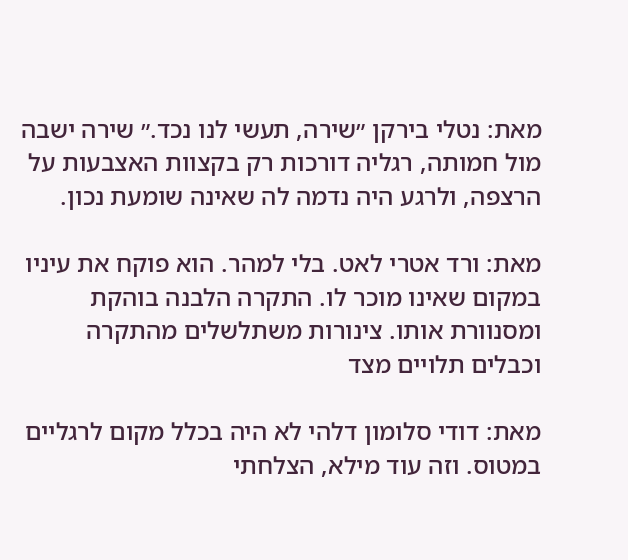מאת: נטלי בירקן ״שירה, תעשי לנו נכד.״ שירה ישבה מול חמותה, רגליה דורכות רק בקצוות האצבעות על הרצפה, ולרגע היה נדמה לה שאינה שומעת נכון.

מאת: ורד אטרי לאט. בלי למהר. הוא פוקח את עיניו במקום שאינו מוכר לו. התקרה הלבנה בוהקת ומסנוורת אותו. צינורות משתלשלים מהתקרה וכבלים תלויים מצד

מאת: דודי סלומון דלהי לא היה בכלל מקום לרגליים במטוס. וזה עוד מילא, הצלחתי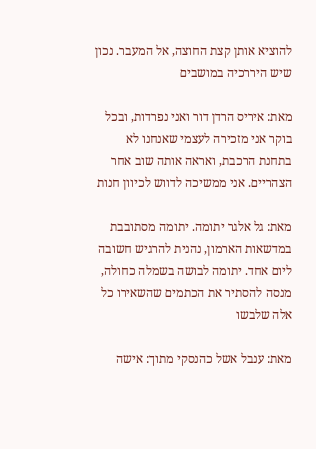להוציא אותן קצת החוצה, אל המעבר. נכון שיש היררכיה במושבים

מאת: איריס הרדן דור ואני נפרדות, ובכל בוקר אני מזכירה לעצמי שאנחנו לא בתחנת הרכבת, ואראה אותה שוב אחר הצהריים. אני ממשיכה לדווש לכיוון חנות

מאת: גל אלגר יתומה. יתומה מסתובבת במדשאות הארמון, נהנית להרגיש חשובה ליום אחד. יתומה לבושה בשמלה כחולה, מנסה להסתיר את הכתמים שהשאירו כל אלה שלבשו

מאת: ענבל אשל כהנסקי מתוך: אישה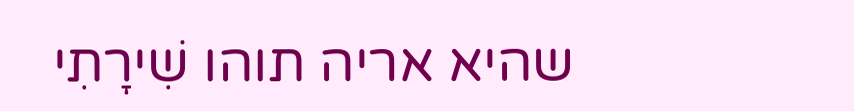שהיא אריה תוהו שִׁירָתִי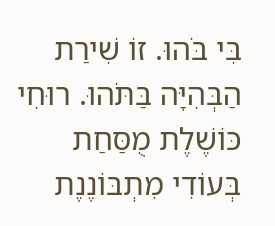בִּי בֹּהוּ. זוֹ שִׁירַת הַבְּהִיָּה בַּתֹּהוּ. רוּחִי כּוֹשֶׁלֶת מֻסַּחַת בְּעוֹדִי מִתְבּוֹנֶנֶת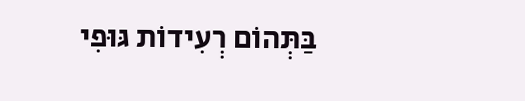בַּתְּהוֹם רְעִידוֹת גּוּפִי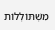מִשְׁתּוֹלְלוֹת